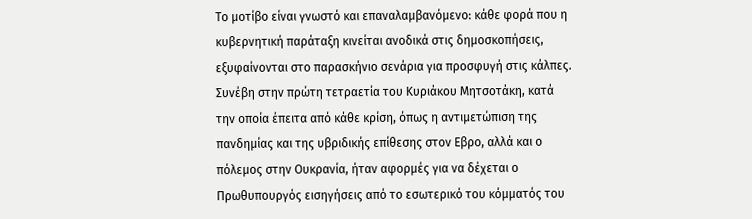Το μοτίβο είναι γνωστό και επαναλαμβανόμενο: κάθε φορά που η κυβερνητική παράταξη κινείται ανοδικά στις δημοσκοπήσεις, εξυφαίνονται στο παρασκήνιο σενάρια για προσφυγή στις κάλπες. Συνέβη στην πρώτη τετραετία του Κυριάκου Μητσοτάκη, κατά την οποία έπειτα από κάθε κρίση, όπως η αντιμετώπιση της πανδημίας και της υβριδικής επίθεσης στον Εβρο, αλλά και ο πόλεμος στην Ουκρανία, ήταν αφορμές για να δέχεται ο Πρωθυπουργός εισηγήσεις από το εσωτερικό του κόμματός του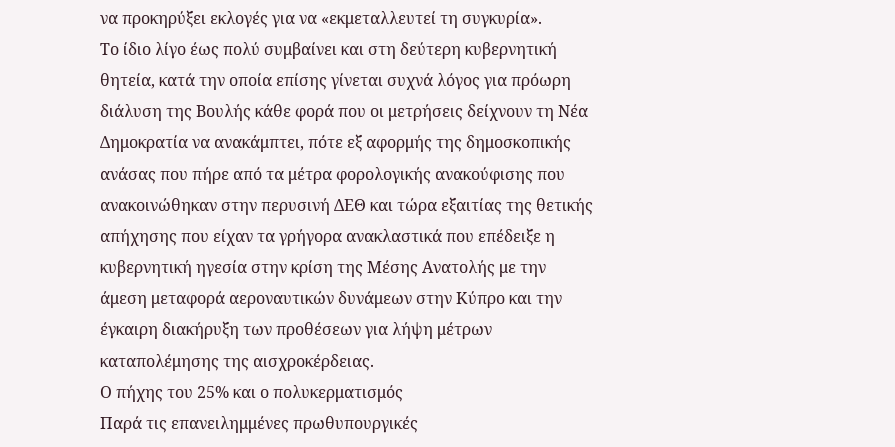να προκηρύξει εκλογές για να «εκμεταλλευτεί τη συγκυρία».
Το ίδιο λίγο έως πολύ συμβαίνει και στη δεύτερη κυβερνητική θητεία, κατά την οποία επίσης γίνεται συχνά λόγος για πρόωρη διάλυση της Βουλής κάθε φορά που οι μετρήσεις δείχνουν τη Νέα Δημοκρατία να ανακάμπτει, πότε εξ αφορμής της δημοσκοπικής ανάσας που πήρε από τα μέτρα φορολογικής ανακούφισης που ανακοινώθηκαν στην περυσινή ΔΕΘ και τώρα εξαιτίας της θετικής απήχησης που είχαν τα γρήγορα ανακλαστικά που επέδειξε η κυβερνητική ηγεσία στην κρίση της Μέσης Ανατολής με την άμεση μεταφορά αεροναυτικών δυνάμεων στην Κύπρο και την έγκαιρη διακήρυξη των προθέσεων για λήψη μέτρων καταπολέμησης της αισχροκέρδειας.
Ο πήχης του 25% και ο πολυκερματισμός
Παρά τις επανειλημμένες πρωθυπουργικές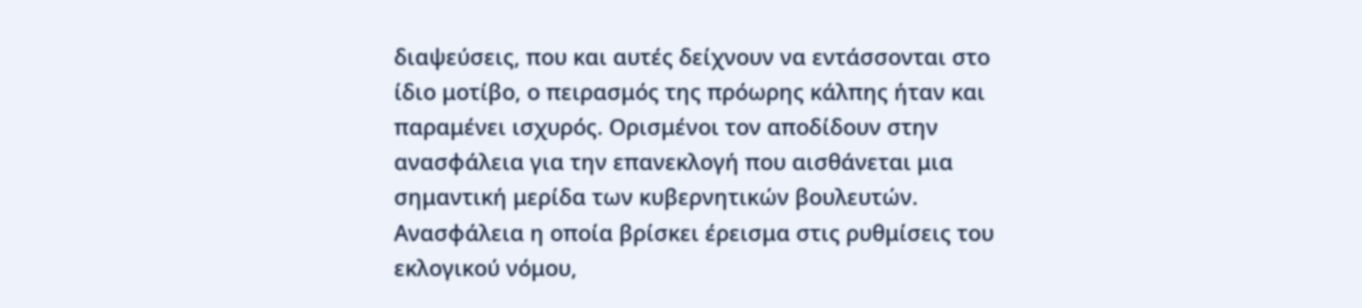διαψεύσεις, που και αυτές δείχνουν να εντάσσονται στο ίδιο μοτίβο, ο πειρασμός της πρόωρης κάλπης ήταν και παραμένει ισχυρός. Ορισμένοι τον αποδίδουν στην ανασφάλεια για την επανεκλογή που αισθάνεται μια σημαντική μερίδα των κυβερνητικών βουλευτών. Ανασφάλεια η οποία βρίσκει έρεισμα στις ρυθμίσεις του εκλογικού νόμου,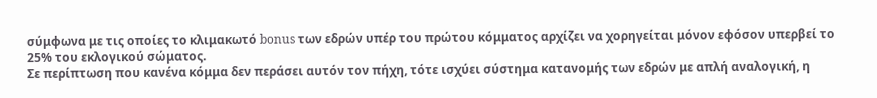σύμφωνα με τις οποίες το κλιμακωτό bonus των εδρών υπέρ του πρώτου κόμματος αρχίζει να χορηγείται μόνον εφόσον υπερβεί το 25% του εκλογικού σώματος.
Σε περίπτωση που κανένα κόμμα δεν περάσει αυτόν τον πήχη, τότε ισχύει σύστημα κατανομής των εδρών με απλή αναλογική, η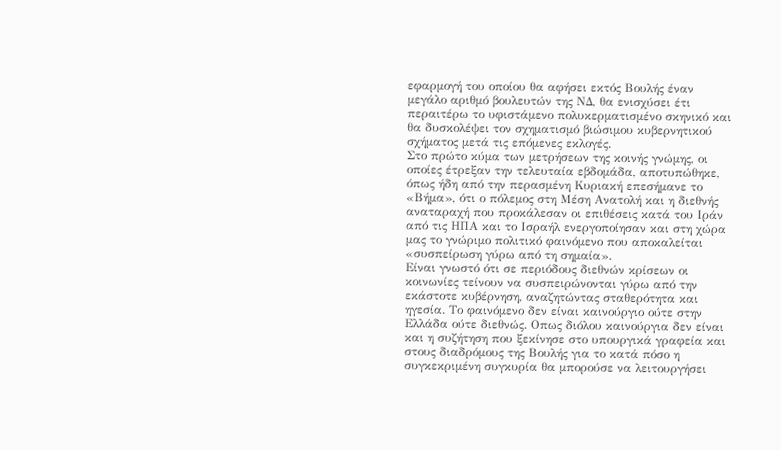εφαρμογή του οποίου θα αφήσει εκτός Βουλής έναν μεγάλο αριθμό βουλευτών της ΝΔ, θα ενισχύσει έτι περαιτέρω το υφιστάμενο πολυκερματισμένο σκηνικό και θα δυσκολέψει τον σχηματισμό βιώσιμου κυβερνητικού σχήματος μετά τις επόμενες εκλογές.
Στο πρώτο κύμα των μετρήσεων της κοινής γνώμης, οι οποίες έτρεξαν την τελευταία εβδομάδα, αποτυπώθηκε, όπως ήδη από την περασμένη Κυριακή επεσήμανε το «Βήμα», ότι ο πόλεμος στη Μέση Ανατολή και η διεθνής αναταραχή που προκάλεσαν οι επιθέσεις κατά του Ιράν από τις ΗΠΑ και το Ισραήλ ενεργοποίησαν και στη χώρα μας το γνώριμο πολιτικό φαινόμενο που αποκαλείται «συσπείρωση γύρω από τη σημαία».
Είναι γνωστό ότι σε περιόδους διεθνών κρίσεων οι κοινωνίες τείνουν να συσπειρώνονται γύρω από την εκάστοτε κυβέρνηση, αναζητώντας σταθερότητα και ηγεσία. Το φαινόμενο δεν είναι καινούργιο ούτε στην Ελλάδα ούτε διεθνώς. Οπως διόλου καινούργια δεν είναι και η συζήτηση που ξεκίνησε στο υπουργικά γραφεία και στους διαδρόμους της Βουλής για το κατά πόσο η συγκεκριμένη συγκυρία θα μπορούσε να λειτουργήσει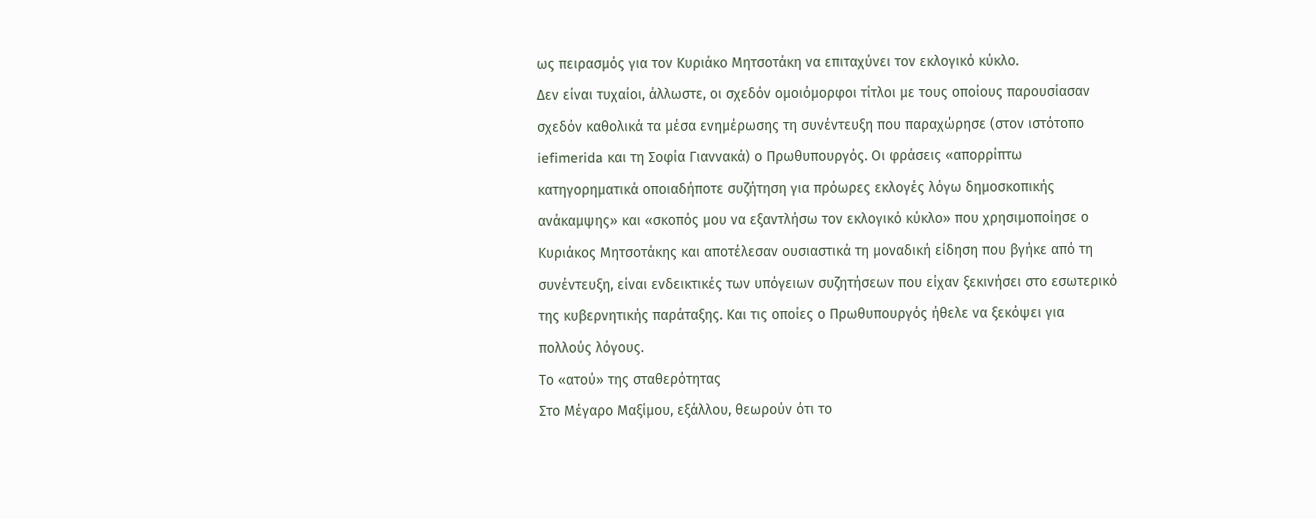ως πειρασμός για τον Κυριάκο Μητσοτάκη να επιταχύνει τον εκλογικό κύκλο.
Δεν είναι τυχαίοι, άλλωστε, οι σχεδόν ομοιόμορφοι τίτλοι με τους οποίους παρουσίασαν σχεδόν καθολικά τα μέσα ενημέρωσης τη συνέντευξη που παραχώρησε (στον ιστότοπο iefimerida και τη Σοφία Γιαννακά) ο Πρωθυπουργός. Οι φράσεις «απορρίπτω κατηγορηματικά οποιαδήποτε συζήτηση για πρόωρες εκλογές λόγω δημοσκοπικής ανάκαμψης» και «σκοπός μου να εξαντλήσω τον εκλογικό κύκλο» που χρησιμοποίησε ο Κυριάκος Μητσοτάκης και αποτέλεσαν ουσιαστικά τη μοναδική είδηση που βγήκε από τη συνέντευξη, είναι ενδεικτικές των υπόγειων συζητήσεων που είχαν ξεκινήσει στο εσωτερικό της κυβερνητικής παράταξης. Και τις οποίες ο Πρωθυπουργός ήθελε να ξεκόψει για πολλούς λόγους.
Το «ατού» της σταθερότητας
Στο Μέγαρο Μαξίμου, εξάλλου, θεωρούν ότι το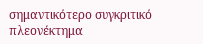σημαντικότερο συγκριτικό πλεονέκτημα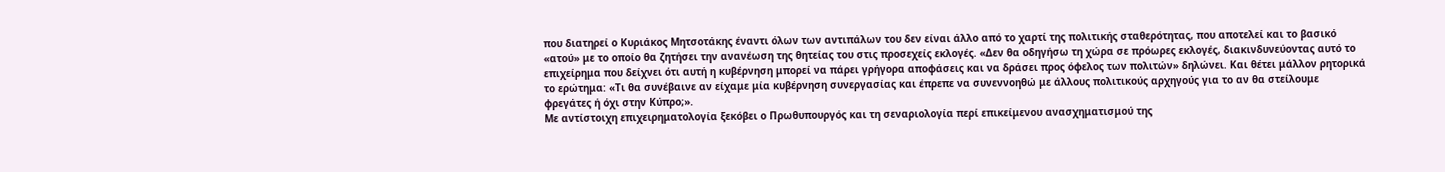που διατηρεί ο Κυριάκος Μητσοτάκης έναντι όλων των αντιπάλων του δεν είναι άλλο από το χαρτί της πολιτικής σταθερότητας, που αποτελεί και το βασικό «ατού» με το οποίο θα ζητήσει την ανανέωση της θητείας του στις προσεχείς εκλογές. «Δεν θα οδηγήσω τη χώρα σε πρόωρες εκλογές, διακινδυνεύοντας αυτό το επιχείρημα που δείχνει ότι αυτή η κυβέρνηση μπορεί να πάρει γρήγορα αποφάσεις και να δράσει προς όφελος των πολιτών» δηλώνει. Και θέτει μάλλον ρητορικά το ερώτημα: «Τι θα συνέβαινε αν είχαμε μία κυβέρνηση συνεργασίας και έπρεπε να συνεννοηθώ με άλλους πολιτικούς αρχηγούς για το αν θα στείλουμε φρεγάτες ή όχι στην Κύπρο;».
Με αντίστοιχη επιχειρηματολογία ξεκόβει ο Πρωθυπουργός και τη σεναριολογία περί επικείμενου ανασχηματισμού της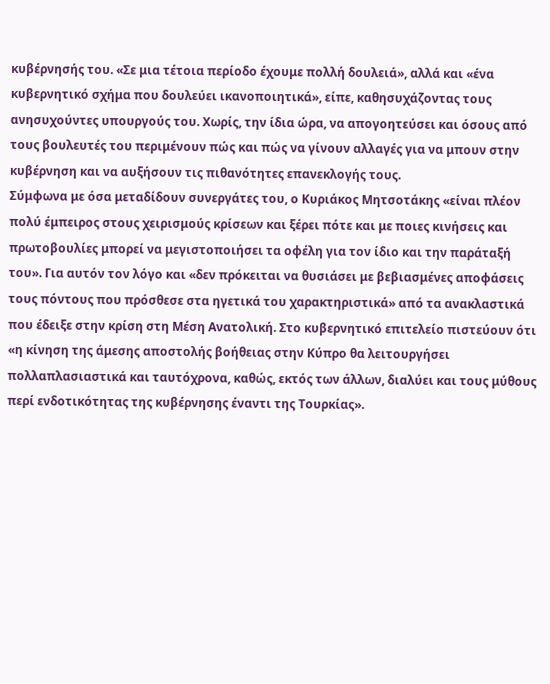κυβέρνησής του. «Σε μια τέτοια περίοδο έχουμε πολλή δουλειά», αλλά και «ένα κυβερνητικό σχήμα που δουλεύει ικανοποιητικά», είπε, καθησυχάζοντας τους ανησυχούντες υπουργούς του. Χωρίς, την ίδια ώρα, να απογοητεύσει και όσους από τους βουλευτές του περιμένουν πώς και πώς να γίνουν αλλαγές για να μπουν στην κυβέρνηση και να αυξήσουν τις πιθανότητες επανεκλογής τους.
Σύμφωνα με όσα μεταδίδουν συνεργάτες του, ο Κυριάκος Μητσοτάκης «είναι πλέον πολύ έμπειρος στους χειρισμούς κρίσεων και ξέρει πότε και με ποιες κινήσεις και πρωτοβουλίες μπορεί να μεγιστοποιήσει τα οφέλη για τον ίδιο και την παράταξή του». Για αυτόν τον λόγο και «δεν πρόκειται να θυσιάσει με βεβιασμένες αποφάσεις τους πόντους που πρόσθεσε στα ηγετικά του χαρακτηριστικά» από τα ανακλαστικά που έδειξε στην κρίση στη Μέση Ανατολική. Στο κυβερνητικό επιτελείο πιστεύουν ότι «η κίνηση της άμεσης αποστολής βοήθειας στην Κύπρο θα λειτουργήσει πολλαπλασιαστικά και ταυτόχρονα, καθώς, εκτός των άλλων, διαλύει και τους μύθους περί ενδοτικότητας της κυβέρνησης έναντι της Τουρκίας».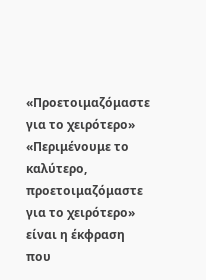«Προετοιμαζόμαστε για το χειρότερο»
«Περιμένουμε το καλύτερο, προετοιμαζόμαστε για το χειρότερο» είναι η έκφραση που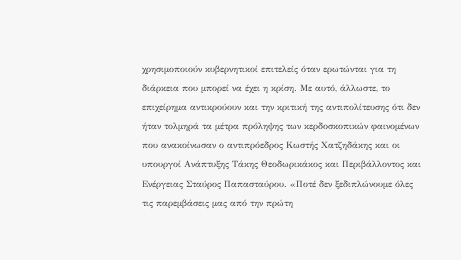χρησιμοποιούν κυβερνητικοί επιτελείς όταν ερωτώνται για τη διάρκεια που μπορεί να έχει η κρίση. Με αυτό, άλλωστε, το επιχείρημα αντικρούουν και την κριτική της αντιπολίτευσης ότι δεν ήταν τολμηρά τα μέτρα πρόληψης των κερδοσκοπικών φαινομένων που ανακοίνωσαν ο αντιπρόεδρος Κωστής Χατζηδάκης και οι υπουργοί Ανάπτυξης Τάκης Θεοδωρικάκος και Περιβάλλοντος και Ενέργειας Σταύρος Παπασταύρου. «Ποτέ δεν ξεδιπλώνουμε όλες τις παρεμβάσεις μας από την πρώτη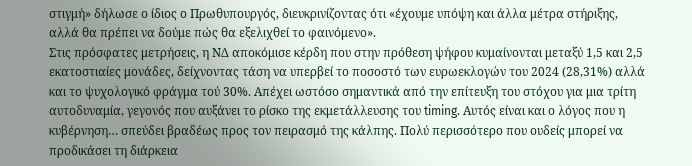στιγμή» δήλωσε ο ίδιος ο Πρωθυπουργός, διευκρινίζοντας ότι «έχουμε υπόψη και άλλα μέτρα στήριξης, αλλά θα πρέπει να δούμε πώς θα εξελιχθεί το φαινόμενο».
Στις πρόσφατες μετρήσεις, η ΝΔ αποκόμισε κέρδη που στην πρόθεση ψήφου κυμαίνονται μεταξύ 1,5 και 2,5 εκατοστιαίες μονάδες, δείχνοντας τάση να υπερβεί το ποσοστό των ευρωεκλογών του 2024 (28,31%) αλλά και το ψυχολογικό φράγμα τού 30%. Απέχει ωστόσο σημαντικά από την επίτευξη του στόχου για μια τρίτη αυτοδυναμία, γεγονός που αυξάνει το ρίσκο της εκμετάλλευσης του timing. Αυτός είναι και ο λόγος που η κυβέρνηση… σπεύδει βραδέως προς τον πειρασμό της κάλπης. Πολύ περισσότερο που ουδείς μπορεί να προδικάσει τη διάρκεια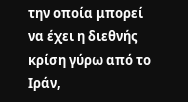την οποία μπορεί να έχει η διεθνής κρίση γύρω από το Ιράν,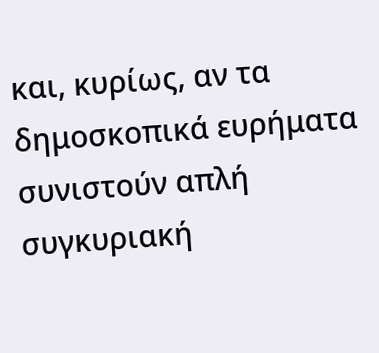και, κυρίως, αν τα δημοσκοπικά ευρήματα συνιστούν απλή συγκυριακή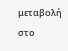μεταβολή στο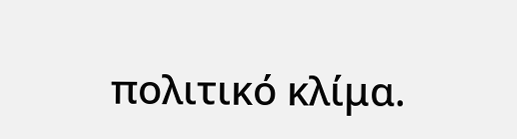πολιτικό κλίμα.